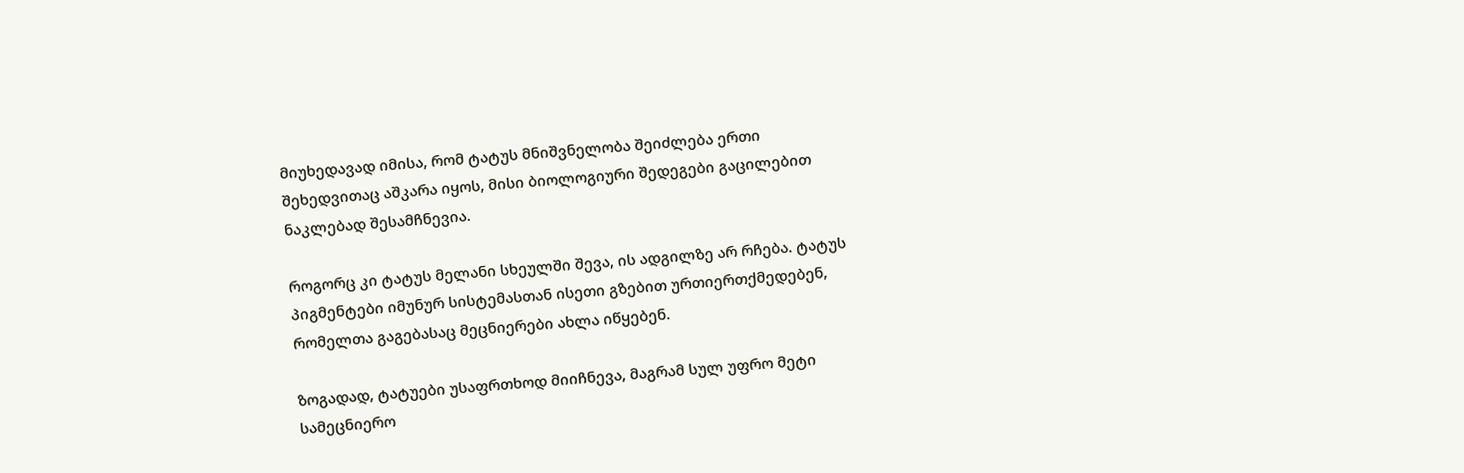მიუხედავად იმისა, რომ ტატუს მნიშვნელობა შეიძლება ერთი შეხედვითაც აშკარა იყოს, მისი ბიოლოგიური შედეგები გაცილებით ნაკლებად შესამჩნევია.

როგორც კი ტატუს მელანი სხეულში შევა, ის ადგილზე არ რჩება. ტატუს პიგმენტები იმუნურ სისტემასთან ისეთი გზებით ურთიერთქმედებენ, რომელთა გაგებასაც მეცნიერები ახლა იწყებენ.

ზოგადად, ტატუები უსაფრთხოდ მიიჩნევა, მაგრამ სულ უფრო მეტი სამეცნიერო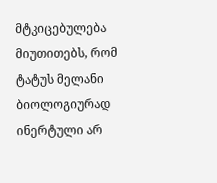მტკიცებულება მიუთითებს, რომ ტატუს მელანი ბიოლოგიურად ინერტული არ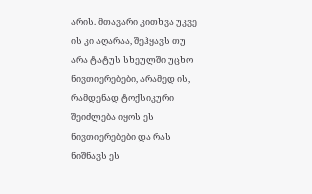არის. მთავარი კითხვა უკვე ის კი აღარაა, შეჰყავს თუ არა ტატუს სხეულში უცხო ნივთიერებები, არამედ ის, რამდენად ტოქსიკური შეიძლება იყოს ეს ნივთიერებები და რას ნიშნავს ეს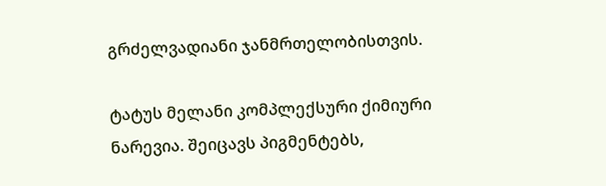გრძელვადიანი ჯანმრთელობისთვის.

ტატუს მელანი კომპლექსური ქიმიური ნარევია. შეიცავს პიგმენტებს,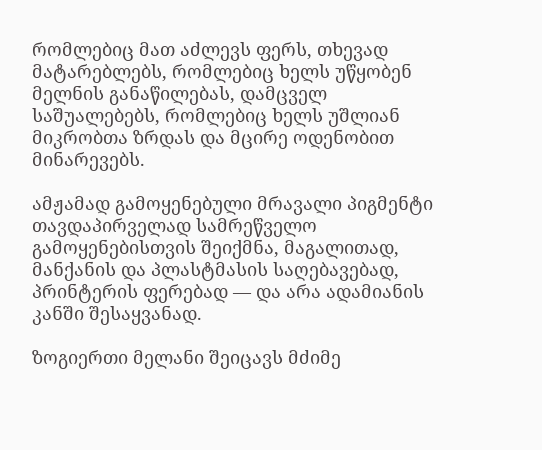რომლებიც მათ აძლევს ფერს, თხევად მატარებლებს, რომლებიც ხელს უწყობენ მელნის განაწილებას, დამცველ საშუალებებს, რომლებიც ხელს უშლიან მიკრობთა ზრდას და მცირე ოდენობით მინარევებს.

ამჟამად გამოყენებული მრავალი პიგმენტი თავდაპირველად სამრეწველო გამოყენებისთვის შეიქმნა, მაგალითად, მანქანის და პლასტმასის საღებავებად, პრინტერის ფერებად — და არა ადამიანის კანში შესაყვანად.

ზოგიერთი მელანი შეიცავს მძიმე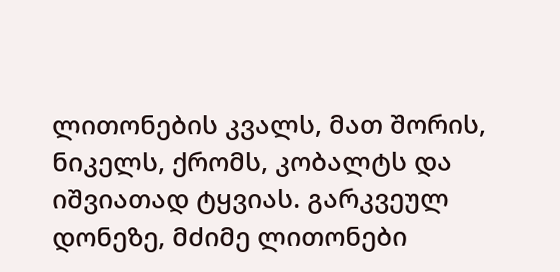ლითონების კვალს, მათ შორის, ნიკელს, ქრომს, კობალტს და იშვიათად ტყვიას. გარკვეულ დონეზე, მძიმე ლითონები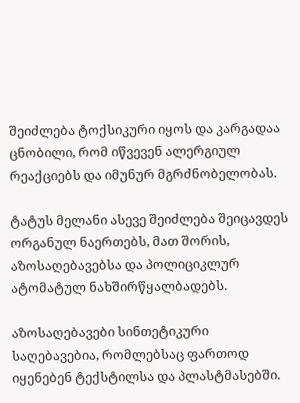შეიძლება ტოქსიკური იყოს და კარგადაა ცნობილი, რომ იწვევენ ალერგიულ რეაქციებს და იმუნურ მგრძნობელობას.

ტატუს მელანი ასევე შეიძლება შეიცავდეს ორგანულ ნაერთებს, მათ შორის, აზოსაღებავებსა და პოლიციკლურ ატომატულ ნახშირწყალბადებს.

აზოსაღებავები სინთეტიკური საღებავებია, რომლებსაც ფართოდ იყენებენ ტექსტილსა და პლასტმასებში.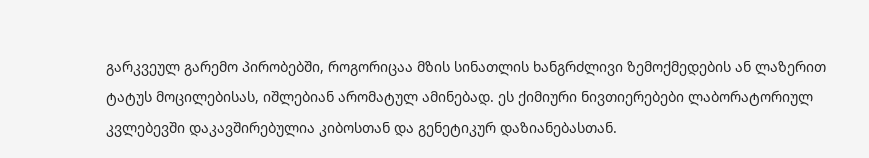გარკვეულ გარემო პირობებში, როგორიცაა მზის სინათლის ხანგრძლივი ზემოქმედების ან ლაზერით ტატუს მოცილებისას, იშლებიან არომატულ ამინებად. ეს ქიმიური ნივთიერებები ლაბორატორიულ კვლებევში დაკავშირებულია კიბოსთან და გენეტიკურ დაზიანებასთან.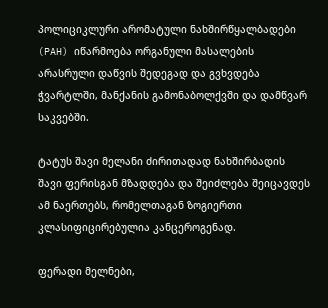პოლიციკლური არომატული ნახშირწყალბადები (PAH) იწარმოება ორგანული მასალების არასრული დაწვის შედეგად და გვხვდება ჭვარტლში, მანქანის გამონაბოლქვში და დამწვარ საკვებში.

ტატუს შავი მელანი ძირითადად ნახშირბადის შავი ფერისგან მზადდება და შეიძლება შეიცავდეს ამ ნაერთებს, რომელთაგან ზოგიერთი კლასიფიცირებულია კანცეროგენად.

ფერადი მელნები,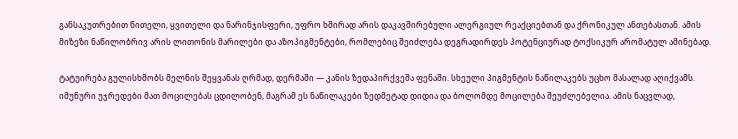განსაკუთრებით წითელი, ყვითელი და ნარინჯისფერი, უფრო ხშირად არის დაკავშირებული ალერგიულ რეაქციებთან და ქრონიკულ ანთებასთან. ამის მიზეზი ნაწილობრივ არის ლითონის მარილები და აზოპიგმენტები, რომლებიც შეიძლება დეგრადირდეს პოტენციურად ტოქსიკურ არომატულ ამინებად.

ტატუირება გულისხმობს მელნის შეყვანას ღრმად, დერმაში — კანის ზედაპირქვეშა ფენაში. სხეული პიგმენტის ნაწილაკებს უცხო მასალად აღიქვამს. იმუნური უჯრედები მათ მოცილებას ცდილობენ, მაგრამ ეს ნაწილაკები ზედმეტად დიდია და ბოლომდე მოცილება შეუძლებელია. ამის ნაცვლად,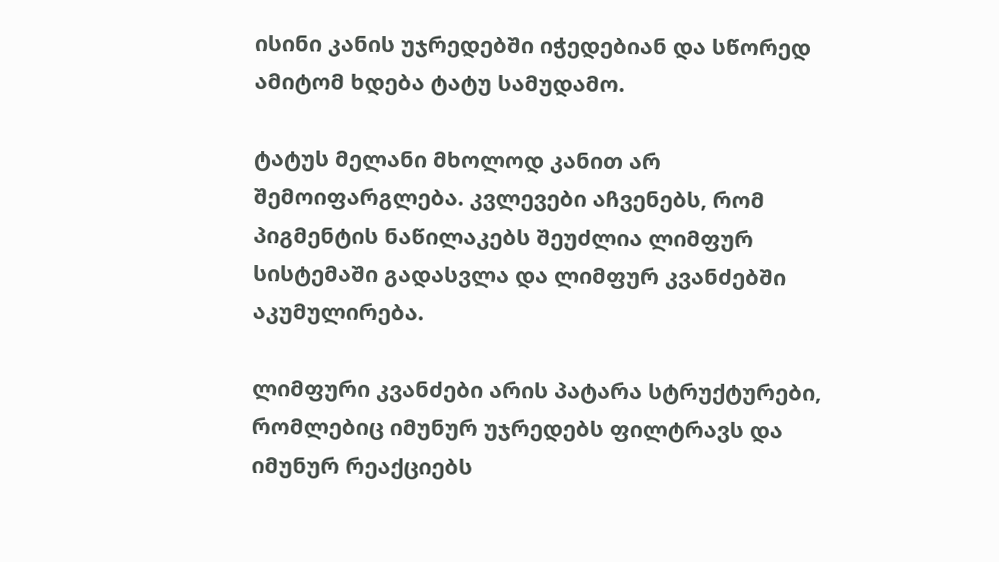ისინი კანის უჯრედებში იჭედებიან და სწორედ ამიტომ ხდება ტატუ სამუდამო.

ტატუს მელანი მხოლოდ კანით არ შემოიფარგლება. კვლევები აჩვენებს, რომ პიგმენტის ნაწილაკებს შეუძლია ლიმფურ სისტემაში გადასვლა და ლიმფურ კვანძებში აკუმულირება.

ლიმფური კვანძები არის პატარა სტრუქტურები, რომლებიც იმუნურ უჯრედებს ფილტრავს და იმუნურ რეაქციებს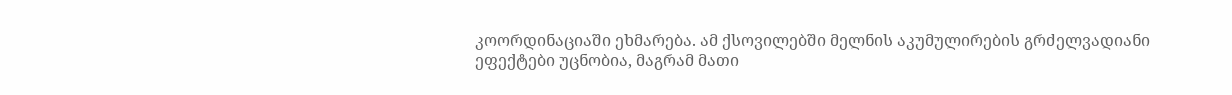კოორდინაციაში ეხმარება. ამ ქსოვილებში მელნის აკუმულირების გრძელვადიანი ეფექტები უცნობია, მაგრამ მათი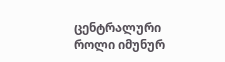ცენტრალური როლი იმუნურ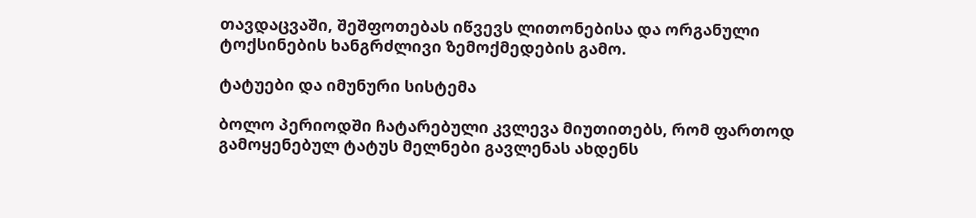თავდაცვაში, შეშფოთებას იწვევს ლითონებისა და ორგანული ტოქსინების ხანგრძლივი ზემოქმედების გამო.

ტატუები და იმუნური სისტემა

ბოლო პერიოდში ჩატარებული კვლევა მიუთითებს, რომ ფართოდ გამოყენებულ ტატუს მელნები გავლენას ახდენს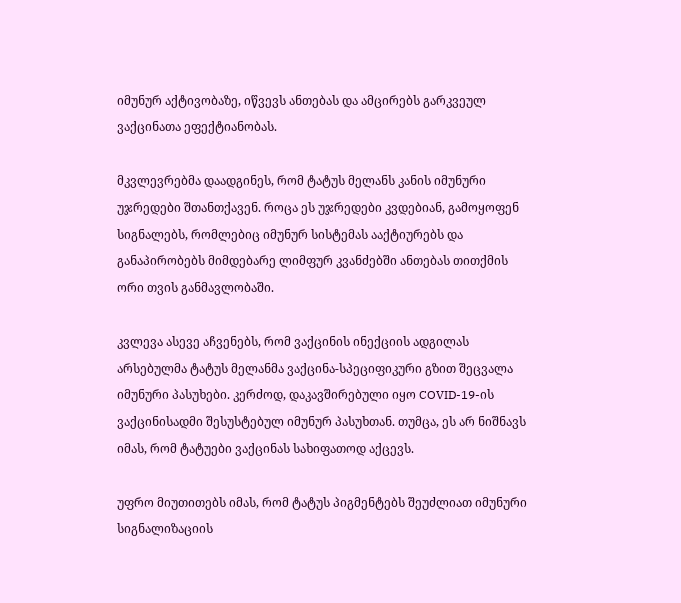იმუნურ აქტივობაზე, იწვევს ანთებას და ამცირებს გარკვეულ ვაქცინათა ეფექტიანობას.

მკვლევრებმა დაადგინეს, რომ ტატუს მელანს კანის იმუნური უჯრედები შთანთქავენ. როცა ეს უჯრედები კვდებიან, გამოყოფენ სიგნალებს, რომლებიც იმუნურ სისტემას ააქტიურებს და განაპირობებს მიმდებარე ლიმფურ კვანძებში ანთებას თითქმის ორი თვის განმავლობაში.

კვლევა ასევე აჩვენებს, რომ ვაქცინის ინექციის ადგილას არსებულმა ტატუს მელანმა ვაქცინა-სპეციფიკური გზით შეცვალა იმუნური პასუხები. კერძოდ, დაკავშირებული იყო COVID-19-ის ვაქცინისადმი შესუსტებულ იმუნურ პასუხთან. თუმცა, ეს არ ნიშნავს იმას, რომ ტატუები ვაქცინას სახიფათოდ აქცევს.

უფრო მიუთითებს იმას, რომ ტატუს პიგმენტებს შეუძლიათ იმუნური სიგნალიზაციის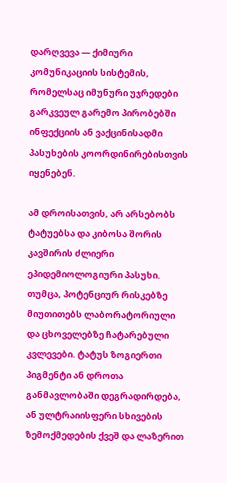დარღვევა — ქიმიური კომუნიკაციის სისტემის, რომელსაც იმუნური უჯრედები გარკვეულ გარემო პირობებში ინფექციის ან ვაქცინისადმი პასუხების კოორდინირებისთვის იყენებენ.

ამ დროისათვის, არ არსებობს ტატუებსა და კიბოსა შორის კავშირის ძლიერი ეპიდემიოლოგიური პასუხი. თუმცა, პოტენციურ რისკებზე მიუთითებს ლაბორატორიული და ცხოველებზე ჩატარებული კვლევები. ტატუს ზოგიერთი პიგმენტი ან დროთა განმავლობაში დეგრადირდება, ან ულტრაიისფერი სხივების ზემოქმედების ქვეშ და ლაზერით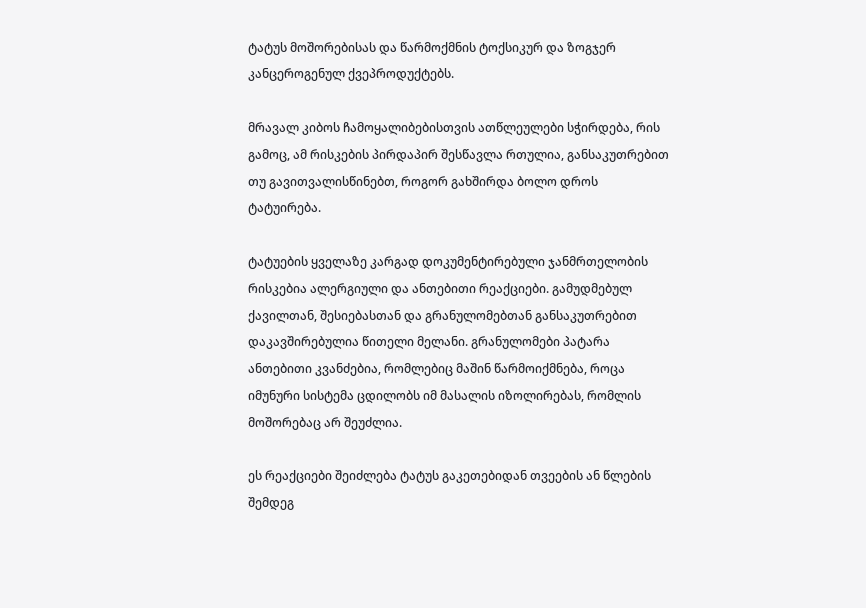ტატუს მოშორებისას და წარმოქმნის ტოქსიკურ და ზოგჯერ კანცეროგენულ ქვეპროდუქტებს.

მრავალ კიბოს ჩამოყალიბებისთვის ათწლეულები სჭირდება, რის გამოც, ამ რისკების პირდაპირ შესწავლა რთულია, განსაკუთრებით თუ გავითვალისწინებთ, როგორ გახშირდა ბოლო დროს ტატუირება.

ტატუების ყველაზე კარგად დოკუმენტირებული ჯანმრთელობის რისკებია ალერგიული და ანთებითი რეაქციები. გამუდმებულ ქავილთან, შესიებასთან და გრანულომებთან განსაკუთრებით დაკავშირებულია წითელი მელანი. გრანულომები პატარა ანთებითი კვანძებია, რომლებიც მაშინ წარმოიქმნება, როცა იმუნური სისტემა ცდილობს იმ მასალის იზოლირებას, რომლის მოშორებაც არ შეუძლია.

ეს რეაქციები შეიძლება ტატუს გაკეთებიდან თვეების ან წლების შემდეგ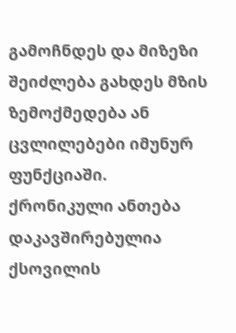გამოჩნდეს და მიზეზი შეიძლება გახდეს მზის ზემოქმედება ან ცვლილებები იმუნურ ფუნქციაში. ქრონიკული ანთება დაკავშირებულია ქსოვილის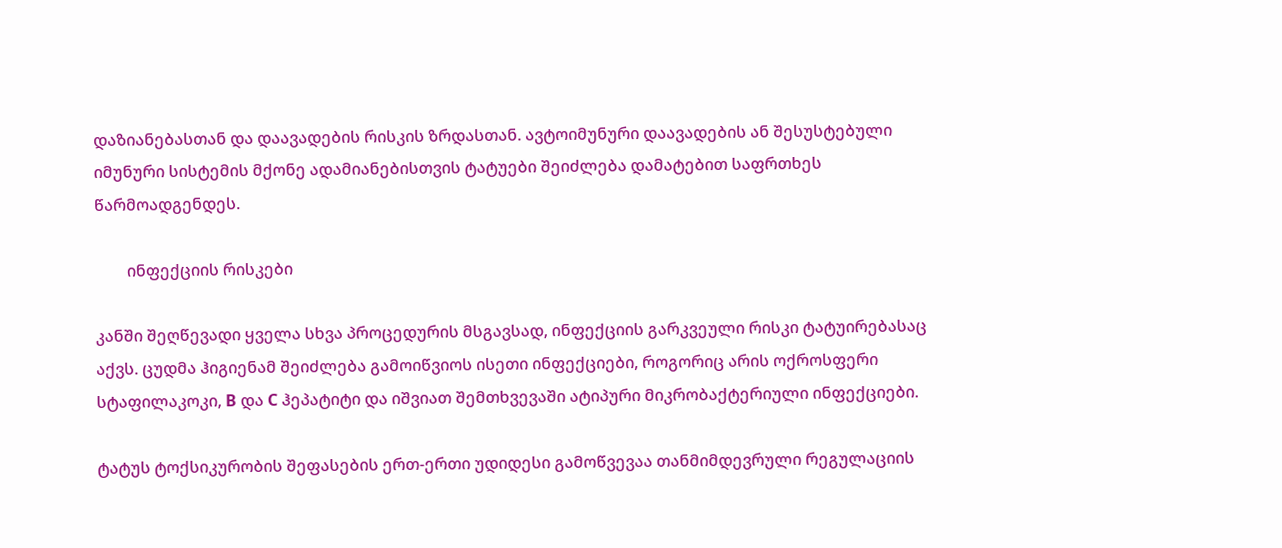დაზიანებასთან და დაავადების რისკის ზრდასთან. ავტოიმუნური დაავადების ან შესუსტებული იმუნური სისტემის მქონე ადამიანებისთვის ტატუები შეიძლება დამატებით საფრთხეს წარმოადგენდეს.

        ინფექციის რისკები

კანში შეღწევადი ყველა სხვა პროცედურის მსგავსად, ინფექციის გარკვეული რისკი ტატუირებასაც აქვს. ცუდმა ჰიგიენამ შეიძლება გამოიწვიოს ისეთი ინფექციები, როგორიც არის ოქროსფერი სტაფილაკოკი, B და C ჰეპატიტი და იშვიათ შემთხვევაში ატიპური მიკრობაქტერიული ინფექციები.

ტატუს ტოქსიკურობის შეფასების ერთ-ერთი უდიდესი გამოწვევაა თანმიმდევრული რეგულაციის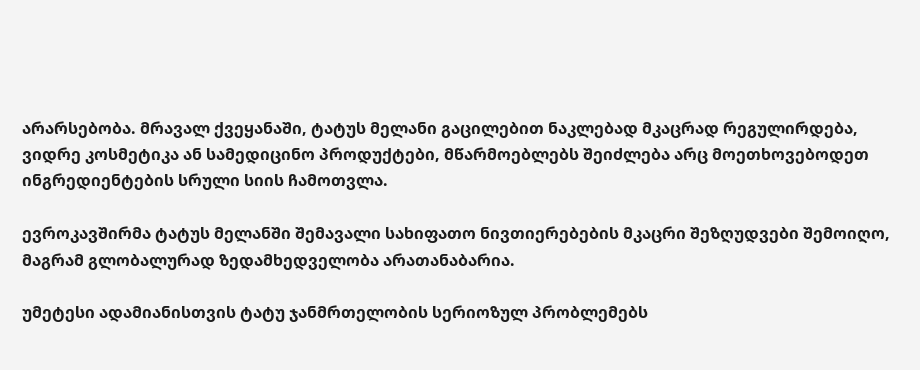არარსებობა. მრავალ ქვეყანაში, ტატუს მელანი გაცილებით ნაკლებად მკაცრად რეგულირდება, ვიდრე კოსმეტიკა ან სამედიცინო პროდუქტები, მწარმოებლებს შეიძლება არც მოეთხოვებოდეთ ინგრედიენტების სრული სიის ჩამოთვლა.

ევროკავშირმა ტატუს მელანში შემავალი სახიფათო ნივთიერებების მკაცრი შეზღუდვები შემოიღო, მაგრამ გლობალურად ზედამხედველობა არათანაბარია.

უმეტესი ადამიანისთვის ტატუ ჯანმრთელობის სერიოზულ პრობლემებს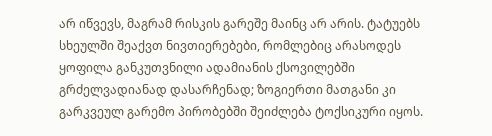არ იწვევს, მაგრამ რისკის გარეშე მაინც არ არის. ტატუებს სხეულში შეაქვთ ნივთიერებები, რომლებიც არასოდეს ყოფილა განკუთვნილი ადამიანის ქსოვილებში გრძელვადიანად დასარჩენად; ზოგიერთი მათგანი კი გარკვეულ გარემო პირობებში შეიძლება ტოქსიკური იყოს.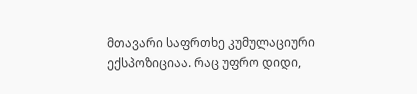მთავარი საფრთხე კუმულაციური ექსპოზიციაა. რაც უფრო დიდი,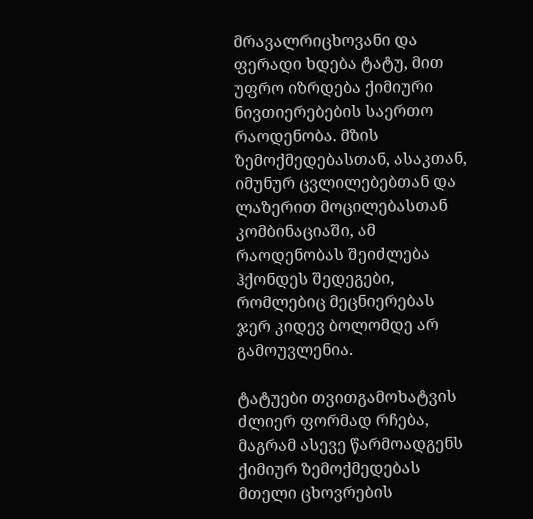მრავალრიცხოვანი და ფერადი ხდება ტატუ, მით უფრო იზრდება ქიმიური ნივთიერებების საერთო რაოდენობა. მზის ზემოქმედებასთან, ასაკთან, იმუნურ ცვლილებებთან და ლაზერით მოცილებასთან კომბინაციაში, ამ რაოდენობას შეიძლება ჰქონდეს შედეგები, რომლებიც მეცნიერებას ჯერ კიდევ ბოლომდე არ გამოუვლენია.

ტატუები თვითგამოხატვის ძლიერ ფორმად რჩება, მაგრამ ასევე წარმოადგენს ქიმიურ ზემოქმედებას მთელი ცხოვრების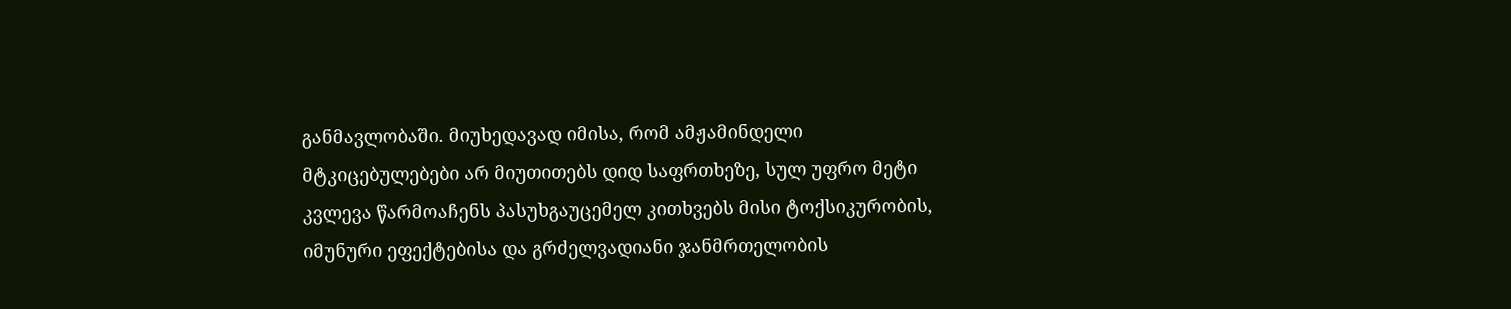განმავლობაში. მიუხედავად იმისა, რომ ამჟამინდელი მტკიცებულებები არ მიუთითებს დიდ საფრთხეზე, სულ უფრო მეტი კვლევა წარმოაჩენს პასუხგაუცემელ კითხვებს მისი ტოქსიკურობის, იმუნური ეფექტებისა და გრძელვადიანი ჯანმრთელობის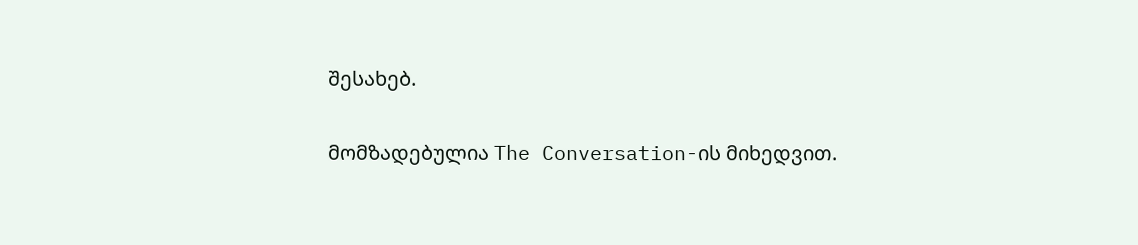შესახებ.

მომზადებულია The Conversation-ის მიხედვით.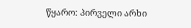წყარო: პირველი არხი